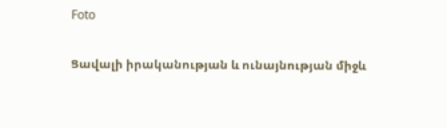Foto

Ցավալի իրականության և ունայնության միջև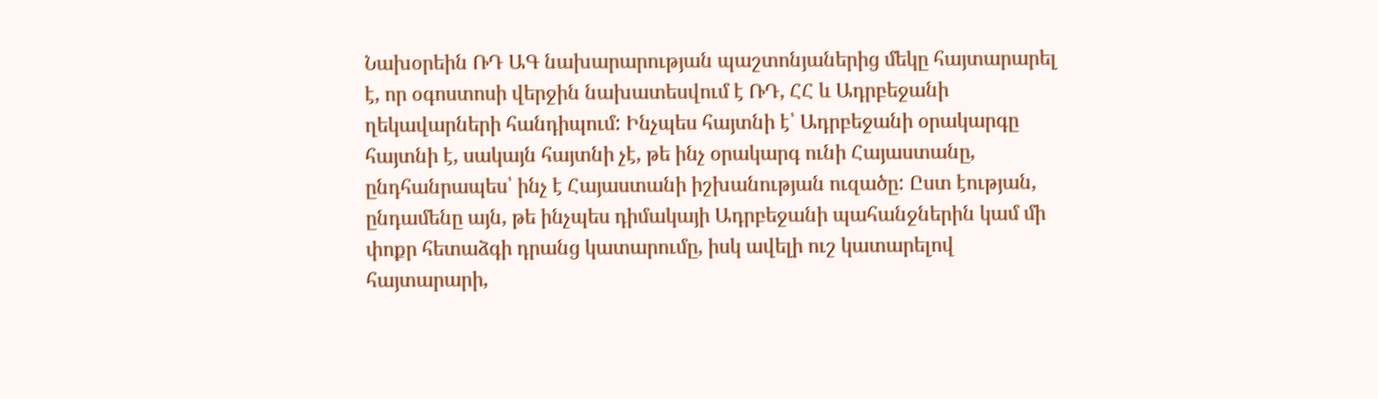Նախօրեին ՌԴ ԱԳ նախարարության պաշտոնյաներից մեկը հայտարարել է, որ օգոստոսի վերջին նախատեսվում է ՌԴ, ՀՀ և Ադրբեջանի ղեկավարների հանդիպում: Ինչպես հայտնի է՝ Ադրբեջանի օրակարգը հայտնի է, սակայն հայտնի չէ, թե ինչ օրակարգ ունի Հայաստանը, ընդհանրապես՝ ինչ է Հայաստանի իշխանության ուզածը: Ըստ էության, ընդամենը այն, թե ինչպես դիմակայի Ադրբեջանի պահանջներին կամ մի փոքր հետաձգի դրանց կատարումը, իսկ ավելի ուշ կատարելով հայտարարի,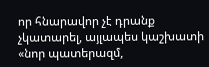որ հնարավոր չէ դրանք չկատարել, այլապես կաշխատի «նոր պատերազմ,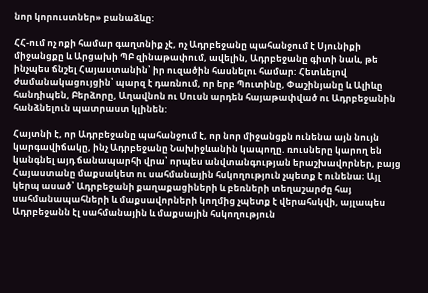նոր կորուստներ» բանաձևը:

ՀՀ-ում ոչ ոքի համար գաղտնիք չէ, ոչ Ադրբեջանը պահանջում է Սյունիքի միջանցքը և Արցախի ՊԲ զինաթափում, ավելին, Ադրբեջանը գիտի նաև, թե ինչպես ճնշել Հայաստանին՝ իր ուզածին հասնելու համար: Հետևելով ժամանակացույցին՝ պարզ է դառնում, որ երբ Պուտինը, Փաշինյանը և Ալիևը հանդիպեն, Բերձորը, Աղավնոն ու Սուսն արդեն հայաթափված ու Ադրբեջանին հանձնելուն պատրաստ կլինեն:

Հայտնի է, որ Ադրբեջանը պահանջում է, որ նոր միջանցքն ունենա այն նույն կարգավիճակը, ինչ Ադրբեջանը Նախիջևանին կապողը. ռուսները կարող են կանգնել այդ ճանապարհի վրա՝ որպես անվտանգության երաշխավորներ, բայց Հայաստանը մաքսակետ ու սահմանային հսկողություն չպետք է ունենա։ Այլ կերպ ասած՝ Ադրբեջանի քաղաքացիների և բեռների տեղաշարժը հայ սահմանապահների և մաքսավորների կողմից չպետք է վերահսկվի, այլապես Ադրբեջանն էլ սահմանային և մաքսային հսկողություն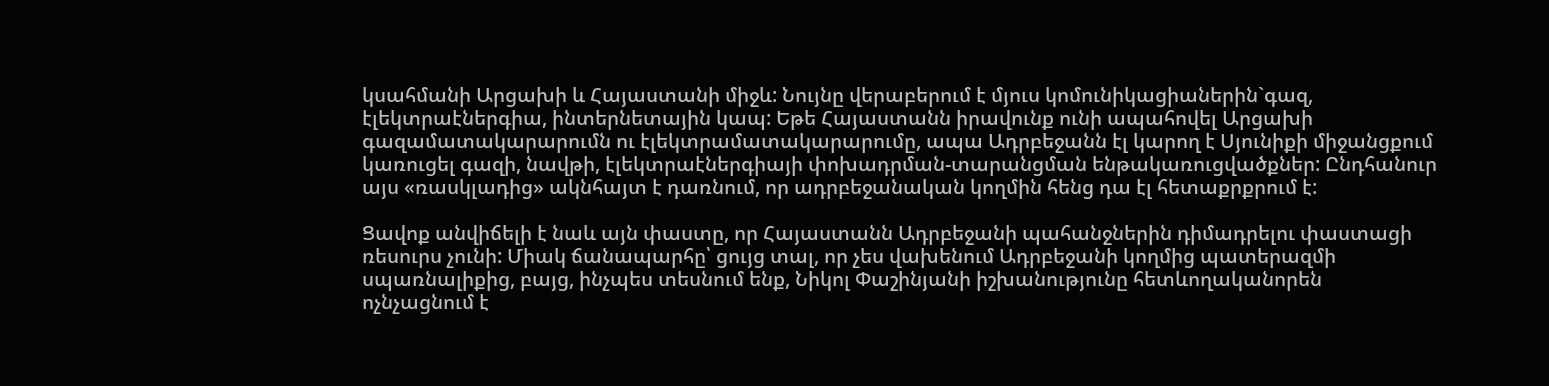կսահմանի Արցախի և Հայաստանի միջև: Նույնը վերաբերում է մյուս կոմունիկացիաներին`գազ, էլեկտրաէներգիա, ինտերնետային կապ: Եթե Հայաստանն իրավունք ունի ապահովել Արցախի գազամատակարարումն ու էլեկտրամատակարարումը, ապա Ադրբեջանն էլ կարող է Սյունիքի միջանցքում կառուցել գազի, նավթի, էլեկտրաէներգիայի փոխադրման-տարանցման ենթակառուցվածքներ: Ընդհանուր այս «ռասկլադից» ակնհայտ է դառնում, որ ադրբեջանական կողմին հենց դա էլ հետաքրքրում է:

Ցավոք անվիճելի է նաև այն փաստը, որ Հայաստանն Ադրբեջանի պահանջներին դիմադրելու փաստացի ռեսուրս չունի: Միակ ճանապարհը՝ ցույց տալ, որ չես վախենում Ադրբեջանի կողմից պատերազմի սպառնալիքից, բայց, ինչպես տեսնում ենք, Նիկոլ Փաշինյանի իշխանությունը հետևողականորեն ոչնչացնում է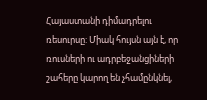Հայաստանի դիմադրելու ռեսուրսը: Միակ հույսն այն է, որ ռուսների ու ադրբեջանցիների շահերը կարող են չհամընկնել,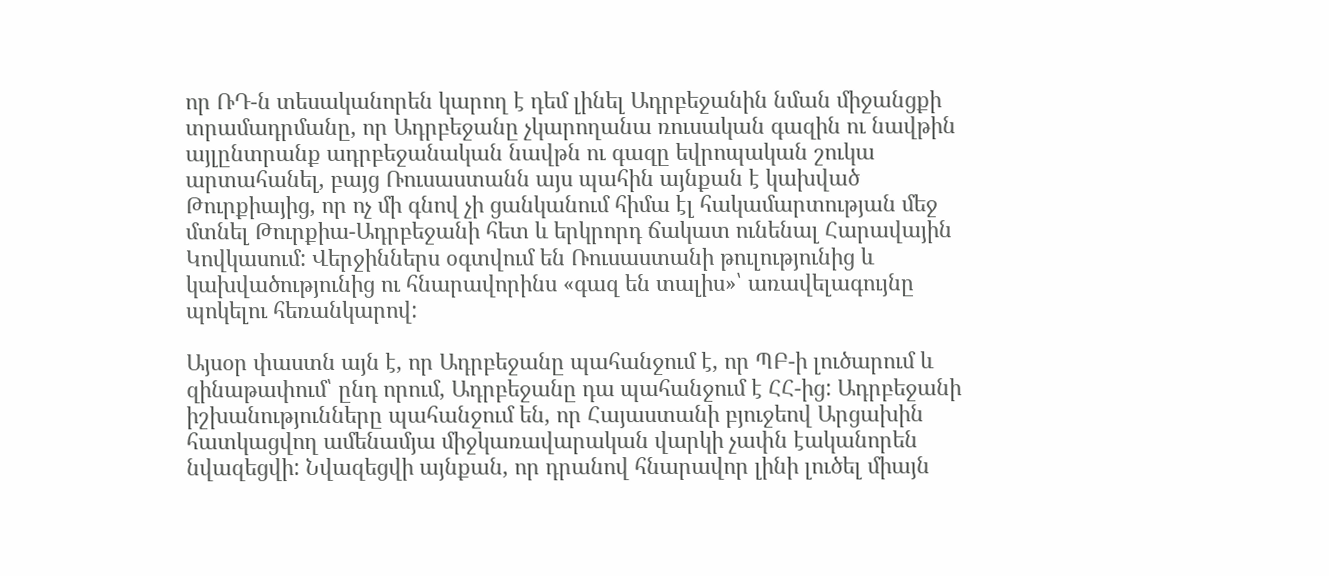որ ՌԴ-ն տեսականորեն կարող է դեմ լինել Ադրբեջանին նման միջանցքի տրամադրմանը, որ Ադրբեջանը չկարողանա ռուսական գազին ու նավթին այլընտրանք ադրբեջանական նավթն ու գազը եվրոպական շուկա արտահանել, բայց Ռուսաստանն այս պահին այնքան է կախված Թուրքիայից, որ ոչ մի գնով չի ցանկանում հիմա էլ հակամարտության մեջ մտնել Թուրքիա-Ադրբեջանի հետ և երկրորդ ճակատ ունենալ Հարավային Կովկասում: Վերջիններս օգտվում են Ռուսաստանի թուլությունից և կախվածությունից ու հնարավորինս «գազ են տալիս»՝ առավելագույնը պոկելու հեռանկարով:

Այսօր փաստն այն է, որ Ադրբեջանը պահանջում է, որ ՊԲ-ի լուծարում և զինաթափում՝ ընդ որում, Ադրբեջանը դա պահանջում է ՀՀ-ից: Ադրբեջանի իշխանությունները պահանջում են, որ Հայաստանի բյուջեով Արցախին հատկացվող ամենամյա միջկառավարական վարկի չափն էականորեն նվազեցվի: Նվազեցվի այնքան, որ դրանով հնարավոր լինի լուծել միայն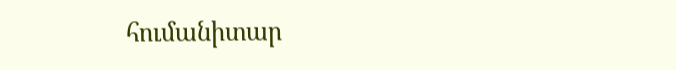հումանիտար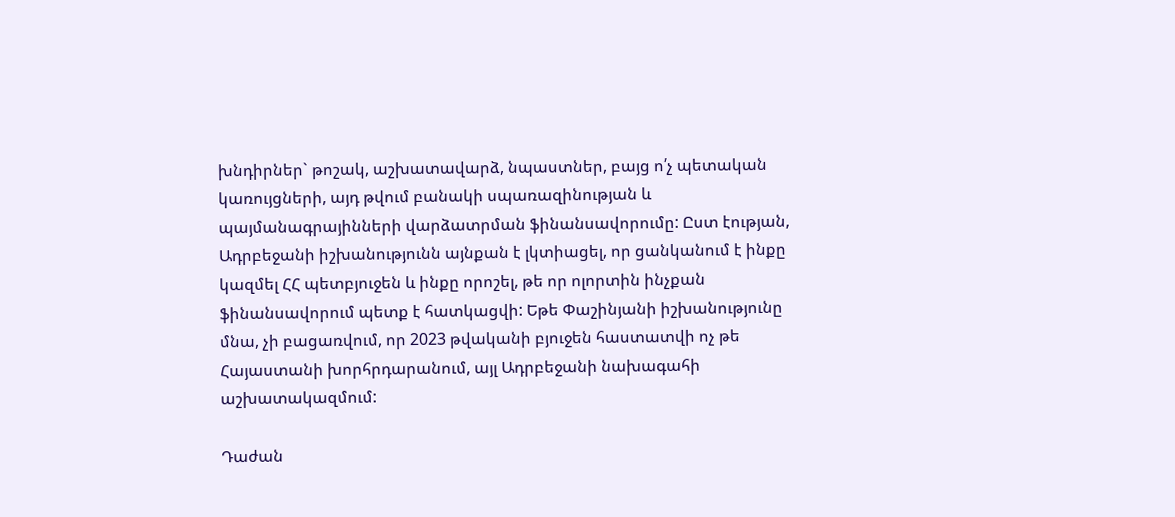խնդիրներ` թոշակ, աշխատավարձ, նպաստներ, բայց ո՛չ պետական կառույցների, այդ թվում բանակի սպառազինության և պայմանագրայինների վարձատրման ֆինանսավորումը: Ըստ էության, Ադրբեջանի իշխանությունն այնքան է լկտիացել, որ ցանկանում է ինքը կազմել ՀՀ պետբյուջեն և ինքը որոշել, թե որ ոլորտին ինչքան ֆինանսավորում պետք է հատկացվի: Եթե Փաշինյանի իշխանությունը մնա, չի բացառվում, որ 2023 թվականի բյուջեն հաստատվի ոչ թե Հայաստանի խորհրդարանում, այլ Ադրբեջանի նախագահի աշխատակազմում:

Դաժան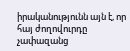իրականությունն այն է, որ հայ ժողովուրդը չափազանց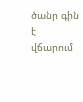ծանր գին է վճարում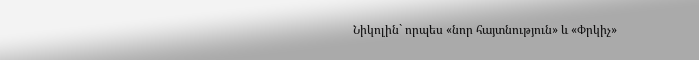Նիկոլին` որպես «նոր հայտնություն» և «Փրկիչ»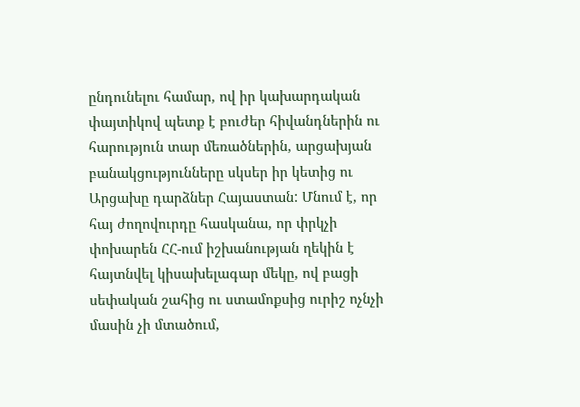ընդունելու համար, ով իր կախարդական փայտիկով պետք է բուժեր հիվանդներին ու հարություն տար մեռածներին, արցախյան բանակցությունները սկսեր իր կետից ու Արցախը դարձներ Հայաստան: Մնում է, որ հայ ժողովուրդը հասկանա, որ փրկչի փոխարեն ՀՀ-ում իշխանության ղեկին է հայտնվել կիսախելագար մեկը, ով բացի սեփական շահից ու ստամոքսից ուրիշ ոչնչի մասին չի մտածում,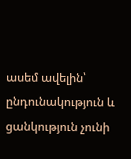ասեմ ավելին՝ ընդունակություն և ցանկություն չունի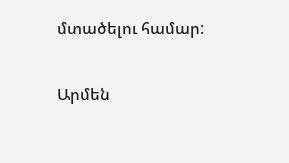մտածելու համար:

Արմեն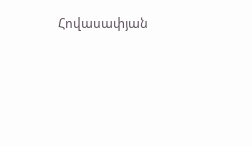Հովասափյան